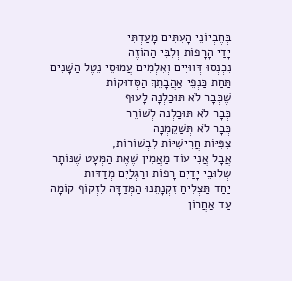בְּחֶבְיוֹנֵי הָעִתִּים מָעַדְתִּי
יָדַי הָרָפוֹת וְלִבִּי הַהוֹזֶה
נִכְנְסוּ דְּווּיִים וְאִלְמִים עֲמוּסֵי נֵטֶל הַשָּׁנִים
תַּחַת כַּנְפֵי אַהֲבָתֵךְ הַסְּדוּקוֹת
שֶׁכְּבָר לֹא תּוּכַלְנָה לָעוּף
כְּבָר לֹא תּוּכַלְנה לְשׁוֹרֵר
כְּבָר לֹא תְּשַׁקֵמְנָה
צִפִּיּוֹת חֲרִישִׁיּוֹת לִבְשׁוֹרוֹת,
אֲבָל אֲנִי עוֹד מַאֲמִין שֶׁאֶת הַמְּעָט שֶׁנּוֹתָר
שְלוּבֵי יָדַיִם רָפוֹת ורַגְלַיִם מְדַדּות
יַחַד תַּצְלִיחַ זִקְנָתֵנוּ הַמְּדַדָּה לִזְקוֹף קוֹמָה
עַד אַחֲרוֹן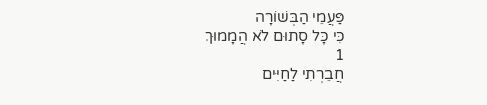פַּעֲמֵי הַבְּשׁוֹרָה
כִּי כָּל סָתוּם לֹא הֲמָמוּךְ
1
חֲבֵרְתִי לַחַיִּים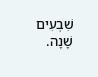שִׁבְעִים שָׁנָה.